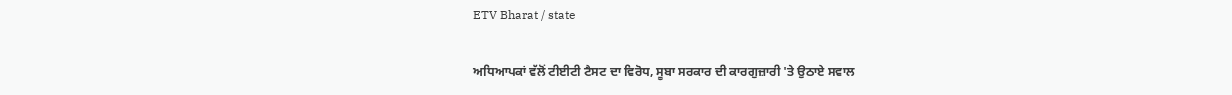ETV Bharat / state

ਅਧਿਆਪਕਾਂ ਵੱਲੋਂ ਟੀਈਟੀ ਟੈਸਟ ਦਾ ਵਿਰੋਧ, ਸੂਬਾ ਸਰਕਾਰ ਦੀ ਕਾਰਗੁਜ਼ਾਰੀ 'ਤੇ ਉਠਾਏ ਸਵਾਲ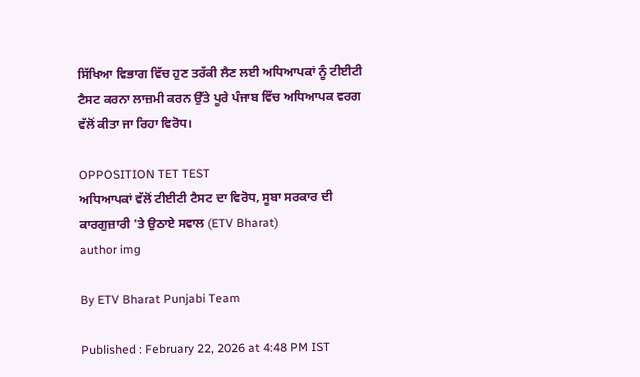ਸਿੱਖਿਆ ਵਿਭਾਗ ਵਿੱਚ ਹੁਣ ਤਰੱਕੀ ਲੈਣ ਲਈ ਅਧਿਆਪਕਾਂ ਨੂੰ ਟੀਈਟੀ ਟੈਸਟ ਕਰਨਾ ਲਾਜ਼ਮੀ ਕਰਨ ਉੱਤੇ ਪੂਰੇ ਪੰਜਾਬ ਵਿੱਚ ਅਧਿਆਪਕ ਵਰਗ ਵੱਲੋਂ ਕੀਤਾ ਜਾ ਰਿਹਾ ਵਿਰੋਧ।

OPPOSITION TET TEST
ਅਧਿਆਪਕਾਂ ਵੱਲੋਂ ਟੀਈਟੀ ਟੈਸਟ ਦਾ ਵਿਰੋਧ, ਸੂਬਾ ਸਰਕਾਰ ਦੀ ਕਾਰਗੁਜ਼ਾਰੀ 'ਤੇ ਉਠਾਏ ਸਵਾਲ (ETV Bharat)
author img

By ETV Bharat Punjabi Team

Published : February 22, 2026 at 4:48 PM IST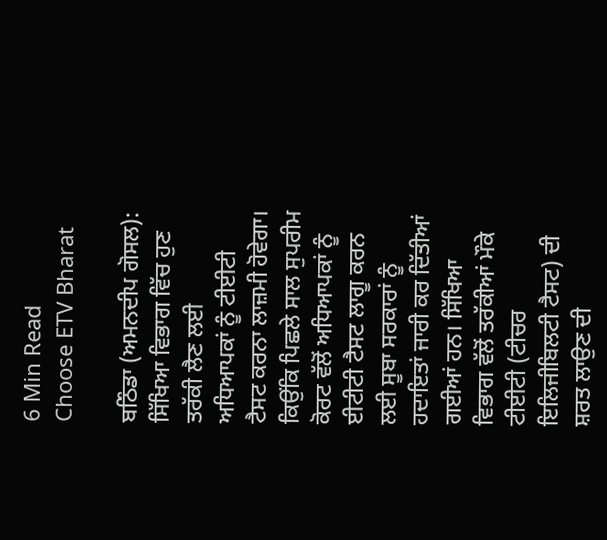6 Min Read
Choose ETV Bharat

ਬਠਿੰਡਾ (ਅਮਨਦੀਪ ਗੋਸਲ): ਸਿੱਖਿਆ ਵਿਭਾਗ ਵਿੱਚ ਹੁਣ ਤਰੱਕੀ ਲੈਣ ਲਈ ਅਧਿਆਪਕਾਂ ਨੂੰ ਟੀਈਟੀ ਟੈਸਟ ਕਰਨਾ ਲਾਜ਼ਮੀ ਹੋਵੇਗਾ। ਕਿਉਂਕਿ ਪਿਛਲੇ ਸਾਲ ਸੁਪਰੀਮ ਕੋਰਟ ਵੱਲੋਂ ਅਧਿਆਪਕਾਂ ਨੂੰ ਈਟੀਟੀ ਟੈਸਟ ਲਾਗੂ ਕਰਨ ਲਈ ਸੂਬਾ ਸਰਕਾਰਾਂ ਨੂੰ ਹਦਾਇਤਾਂ ਜਾਰੀ ਕਰ ਦਿੱਤੀਆਂ ਗਈਆਂ ਹਨ। ਸਿੱਖਿਆ ਵਿਭਾਗ ਵੱਲੋਂ ਤਰੱਕੀਆਂ ਮੌਕੇ ਟੀਈਟੀ (ਟੀਚਰ ਇਲਿਜੀਬਿਲਟੀ ਟੈਸਟ) ਦੀ ਸ਼ਰਤ ਲਾਉਣ ਦੀ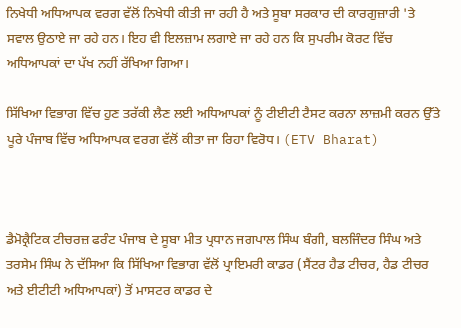ਨਿਖੇਧੀ ਅਧਿਆਪਕ ਵਰਗ ਵੱਲੋਂ ਨਿਖੇਧੀ ਕੀਤੀ ਜਾ ਰਹੀ ਹੈ ਅਤੇ ਸੂਬਾ ਸਰਕਾਰ ਦੀ ਕਾਰਗੁਜ਼ਾਰੀ 'ਤੇ ਸਵਾਲ ਉਠਾਏ ਜਾ ਰਹੇ ਹਨ। ਇਹ ਵੀ ਇਲਜ਼ਾਮ ਲਗਾਏ ਜਾ ਰਹੇ ਹਨ ਕਿ ਸੁਪਰੀਮ ਕੋਰਟ ਵਿੱਚ ਅਧਿਆਪਕਾਂ ਦਾ ਪੱਖ ਨਹੀਂ ਰੱਖਿਆ ਗਿਆ।

ਸਿੱਖਿਆ ਵਿਭਾਗ ਵਿੱਚ ਹੁਣ ਤਰੱਕੀ ਲੈਣ ਲਈ ਅਧਿਆਪਕਾਂ ਨੂੰ ਟੀਈਟੀ ਟੈਸਟ ਕਰਨਾ ਲਾਜ਼ਮੀ ਕਰਨ ਉੱਤੇ ਪੂਰੇ ਪੰਜਾਬ ਵਿੱਚ ਅਧਿਆਪਕ ਵਰਗ ਵੱਲੋਂ ਕੀਤਾ ਜਾ ਰਿਹਾ ਵਿਰੋਧ। (ETV Bharat)



ਡੈਮੋਕ੍ਰੈਟਿਕ ਟੀਚਰਜ਼ ਫਰੰਟ ਪੰਜਾਬ ਦੇ ਸੂਬਾ ਮੀਤ ਪ੍ਰਧਾਨ ਜਗਪਾਲ ਸਿੰਘ ਬੰਗੀ, ਬਲਜਿੰਦਰ ਸਿੰਘ ਅਤੇ ਤਰਸੇਮ ਸਿੰਘ ਨੇ ਦੱਸਿਆ ਕਿ ਸਿੱਖਿਆ ਵਿਭਾਗ ਵੱਲੋਂ ਪ੍ਰਾਇਮਰੀ ਕਾਡਰ (ਸੈਂਟਰ ਹੈਡ ਟੀਚਰ, ਹੈਡ ਟੀਚਰ ਅਤੇ ਈਟੀਟੀ ਅਧਿਆਪਕਾਂ) ਤੋਂ ਮਾਸਟਰ ਕਾਡਰ ਦੇ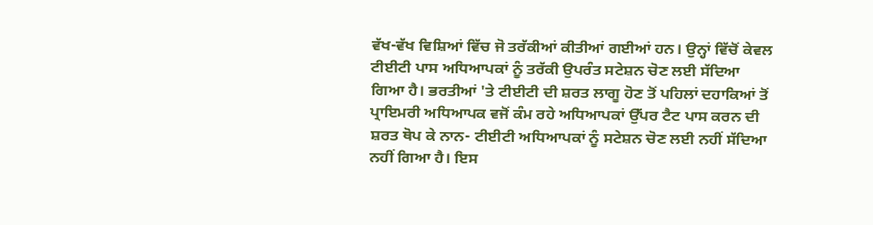ਵੱਖ-ਵੱਖ ਵਿਸ਼ਿਆਂ ਵਿੱਚ ਜੋ ਤਰੱਕੀਆਂ ਕੀਤੀਆਂ ਗਈਆਂ ਹਨ। ਉਨ੍ਹਾਂ ਵਿੱਚੋਂ ਕੇਵਲ ਟੀਈਟੀ ਪਾਸ ਅਧਿਆਪਕਾਂ ਨੂੰ ਤਰੱਕੀ ਉਪਰੰਤ ਸਟੇਸ਼ਨ ਚੋਣ ਲਈ ਸੱਦਿਆ ਗਿਆ ਹੈ। ਭਰਤੀਆਂ 'ਤੇ ਟੀਈਟੀ ਦੀ ਸ਼ਰਤ ਲਾਗੂ ਹੋਣ ਤੋਂ ਪਹਿਲਾਂ ਦਹਾਕਿਆਂ ਤੋਂ ਪ੍ਰਾਇਮਰੀ ਅਧਿਆਪਕ ਵਜੋਂ ਕੰਮ ਰਹੇ ਅਧਿਆਪਕਾਂ ਉੱਪਰ ਟੈਟ ਪਾਸ ਕਰਨ ਦੀ ਸ਼ਰਤ ਥੋਪ ਕੇ ਨਾਨ- ਟੀਈਟੀ ਅਧਿਆਪਕਾਂ ਨੂੰ ਸਟੇਸ਼ਨ ਚੋਣ ਲਈ ਨਹੀਂ ਸੱਦਿਆ ਨਹੀਂ ਗਿਆ ਹੈ। ਇਸ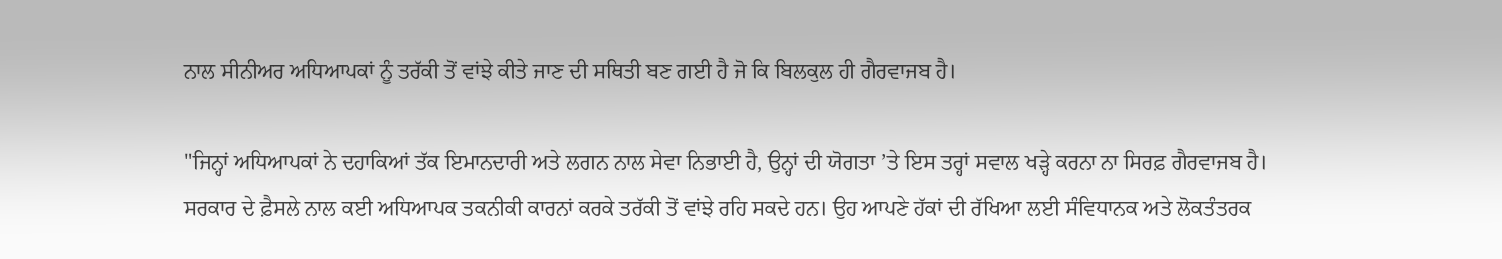ਨਾਲ ਸੀਨੀਅਰ ਅਧਿਆਪਕਾਂ ਨੂੰ ਤਰੱਕੀ ਤੋਂ ਵਾਂਝੇ ਕੀਤੇ ਜਾਣ ਦੀ ਸਥਿਤੀ ਬਣ ਗਈ ਹੈ ਜੋ ਕਿ ਬਿਲਕੁਲ ਹੀ ਗੈਰਵਾਜਬ ਹੈ।

"ਜਿਨ੍ਹਾਂ ਅਧਿਆਪਕਾਂ ਨੇ ਦਹਾਕਿਆਂ ਤੱਕ ਇਮਾਨਦਾਰੀ ਅਤੇ ਲਗਨ ਨਾਲ ਸੇਵਾ ਨਿਭਾਈ ਹੈ, ਉਨ੍ਹਾਂ ਦੀ ਯੋਗਤਾ ’ਤੇ ਇਸ ਤਰ੍ਹਾਂ ਸਵਾਲ ਖੜ੍ਹੇ ਕਰਨਾ ਨਾ ਸਿਰਫ਼ ਗੈਰਵਾਜਬ ਹੈ। ਸਰਕਾਰ ਦੇ ਫ਼ੈਸਲੇ ਨਾਲ ਕਈ ਅਧਿਆਪਕ ਤਕਨੀਕੀ ਕਾਰਨਾਂ ਕਰਕੇ ਤਰੱਕੀ ਤੋਂ ਵਾਂਝੇ ਰਹਿ ਸਕਦੇ ਹਨ। ਉਹ ਆਪਣੇ ਹੱਕਾਂ ਦੀ ਰੱਖਿਆ ਲਈ ਸੰਵਿਧਾਨਕ ਅਤੇ ਲੋਕਤੰਤਰਕ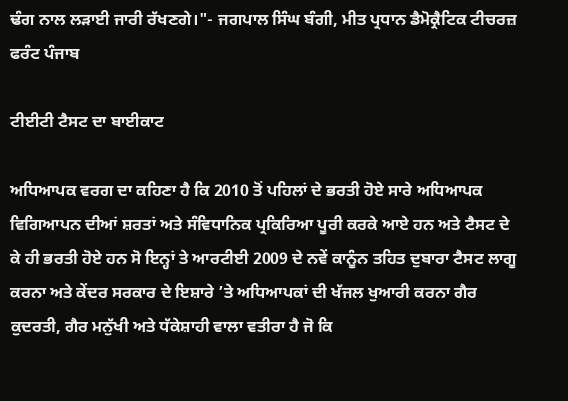ਢੰਗ ਨਾਲ ਲੜਾਈ ਜਾਰੀ ਰੱਖਣਗੇ।"- ਜਗਪਾਲ ਸਿੰਘ ਬੰਗੀ, ਮੀਤ ਪ੍ਰਧਾਨ ਡੈਮੋਕ੍ਰੈਟਿਕ ਟੀਚਰਜ਼ ਫਰੰਟ ਪੰਜਾਬ

ਟੀਈਟੀ ਟੈਸਟ ਦਾ ਬਾਈਕਾਟ

ਅਧਿਆਪਕ ਵਰਗ ਦਾ ਕਹਿਣਾ ਹੈ ਕਿ 2010 ਤੋਂ ਪਹਿਲਾਂ ਦੇ ਭਰਤੀ ਹੋਏ ਸਾਰੇ ਅਧਿਆਪਕ ਵਿਗਿਆਪਨ ਦੀਆਂ ਸ਼ਰਤਾਂ ਅਤੇ ਸੰਵਿਧਾਨਿਕ ਪ੍ਰਕਿਰਿਆ ਪੂਰੀ ਕਰਕੇ ਆਏ ਹਨ ਅਤੇ ਟੈਸਟ ਦੇ ਕੇ ਹੀ ਭਰਤੀ ਹੋਏ ਹਨ ਸੋ ਇਨ੍ਹਾਂ ਤੇ ਆਰਟੀਈ 2009 ਦੇ ਨਵੇਂ ਕਾਨੂੰਨ ਤਹਿਤ ਦੁਬਾਰਾ ਟੈਸਟ ਲਾਗੂ ਕਰਨਾ ਅਤੇ ਕੇਂਦਰ ਸਰਕਾਰ ਦੇ ਇਸ਼ਾਰੇ ’ਤੇ ਅਧਿਆਪਕਾਂ ਦੀ ਖੱਜਲ ਖੁਆਰੀ ਕਰਨਾ ਗੈਰ ਕੁਦਰਤੀ, ਗੈਰ ਮਨੁੱਖੀ ਅਤੇ ਧੱਕੇਸ਼ਾਹੀ ਵਾਲਾ ਵਤੀਰਾ ਹੈ ਜੋ ਕਿ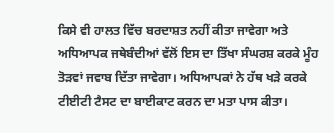ਕਿਸੇ ਵੀ ਹਾਲਤ ਵਿੱਚ ਬਰਦਾਸ਼ਤ ਨਹੀਂ ਕੀਤਾ ਜਾਵੇਗਾ ਅਤੇ ਅਧਿਆਪਕ ਜਥੇਬੰਦੀਆਂ ਵੱਲੋਂ ਇਸ ਦਾ ਤਿੱਖਾ ਸੰਘਰਸ਼ ਕਰਕੇ ਮੂੰਹ ਤੋੜਵਾਂ ਜਵਾਬ ਦਿੱਤਾ ਜਾਵੇਗਾ। ਅਧਿਆਪਕਾਂ ਨੇ ਹੱਥ ਖੜੇ ਕਰਕੇ ਟੀਈਟੀ ਟੈਸਟ ਦਾ ਬਾਈਕਾਟ ਕਰਨ ਦਾ ਮਤਾ ਪਾਸ ਕੀਤਾ।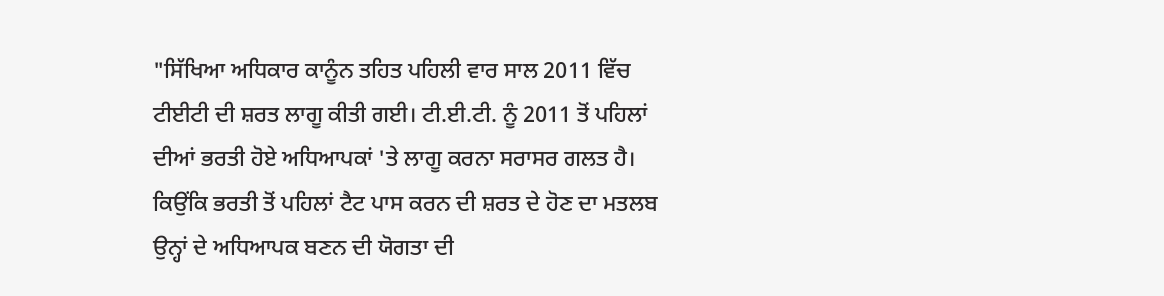"ਸਿੱਖਿਆ ਅਧਿਕਾਰ ਕਾਨੂੰਨ ਤਹਿਤ ਪਹਿਲੀ ਵਾਰ ਸਾਲ 2011 ਵਿੱਚ ਟੀਈਟੀ ਦੀ ਸ਼ਰਤ ਲਾਗੂ ਕੀਤੀ ਗਈ। ਟੀ.ਈ.ਟੀ. ਨੂੰ 2011 ਤੋਂ ਪਹਿਲਾਂ ਦੀਆਂ ਭਰਤੀ ਹੋਏ ਅਧਿਆਪਕਾਂ 'ਤੇ ਲਾਗੂ ਕਰਨਾ ਸਰਾਸਰ ਗਲਤ ਹੈ। ਕਿਉਂਕਿ ਭਰਤੀ ਤੋਂ ਪਹਿਲਾਂ ਟੈਟ ਪਾਸ ਕਰਨ ਦੀ ਸ਼ਰਤ ਦੇ ਹੋਣ ਦਾ ਮਤਲਬ ਉਨ੍ਹਾਂ ਦੇ ਅਧਿਆਪਕ ਬਣਨ ਦੀ ਯੋਗਤਾ ਦੀ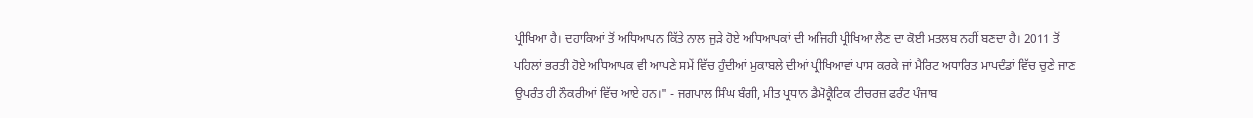ਪ੍ਰੀਖਿਆ ਹੈ। ਦਹਾਕਿਆਂ ਤੋਂ ਅਧਿਆਪਨ ਕਿੱਤੇ ਨਾਲ ਜੁੜੇ ਹੋਏ ਅਧਿਆਪਕਾਂ ਦੀ ਅਜਿਹੀ ਪ੍ਰੀਖਿਆ ਲੈਣ ਦਾ ਕੋਈ ਮਤਲਬ ਨਹੀਂ ਬਣਦਾ ਹੈ। 2011 ਤੋਂ ਪਹਿਲਾਂ ਭਰਤੀ ਹੋਏ ਅਧਿਆਪਕ ਵੀ ਆਪਣੇ ਸਮੇਂ ਵਿੱਚ ਹੁੰਦੀਆਂ ਮੁਕਾਬਲੇ ਦੀਆਂ ਪ੍ਰੀਖਿਆਵਾਂ ਪਾਸ ਕਰਕੇ ਜਾਂ ਮੈਰਿਟ ਅਧਾਰਿਤ ਮਾਪਦੰਡਾਂ ਵਿੱਚ ਚੁਣੇ ਜਾਣ ਉਪਰੰਤ ਹੀ ਨੌਕਰੀਆਂ ਵਿੱਚ ਆਏ ਹਨ।" - ਜਗਪਾਲ ਸਿੰਘ ਬੰਗੀ, ਮੀਤ ਪ੍ਰਧਾਨ ਡੈਮੋਕ੍ਰੈਟਿਕ ਟੀਚਰਜ਼ ਫਰੰਟ ਪੰਜਾਬ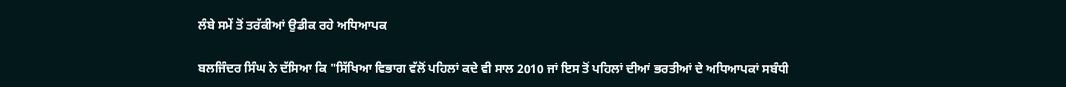ਲੰਬੇ ਸਮੇਂ ਤੋਂ ਤਰੱਕੀਆਂ ਉਡੀਕ ਰਹੇ ਅਧਿਆਪਕ

ਬਲਜਿੰਦਰ ਸਿੰਘ ਨੇ ਦੱਸਿਆ ਕਿ "ਸਿੱਖਿਆ ਵਿਭਾਗ ਵੱਲੋਂ ਪਹਿਲਾਂ ਕਦੇ ਵੀ ਸਾਲ 2010 ਜਾਂ ਇਸ ਤੋਂ ਪਹਿਲਾਂ ਦੀਆਂ ਭਰਤੀਆਂ ਦੇ ਅਧਿਆਪਕਾਂ ਸਬੰਧੀ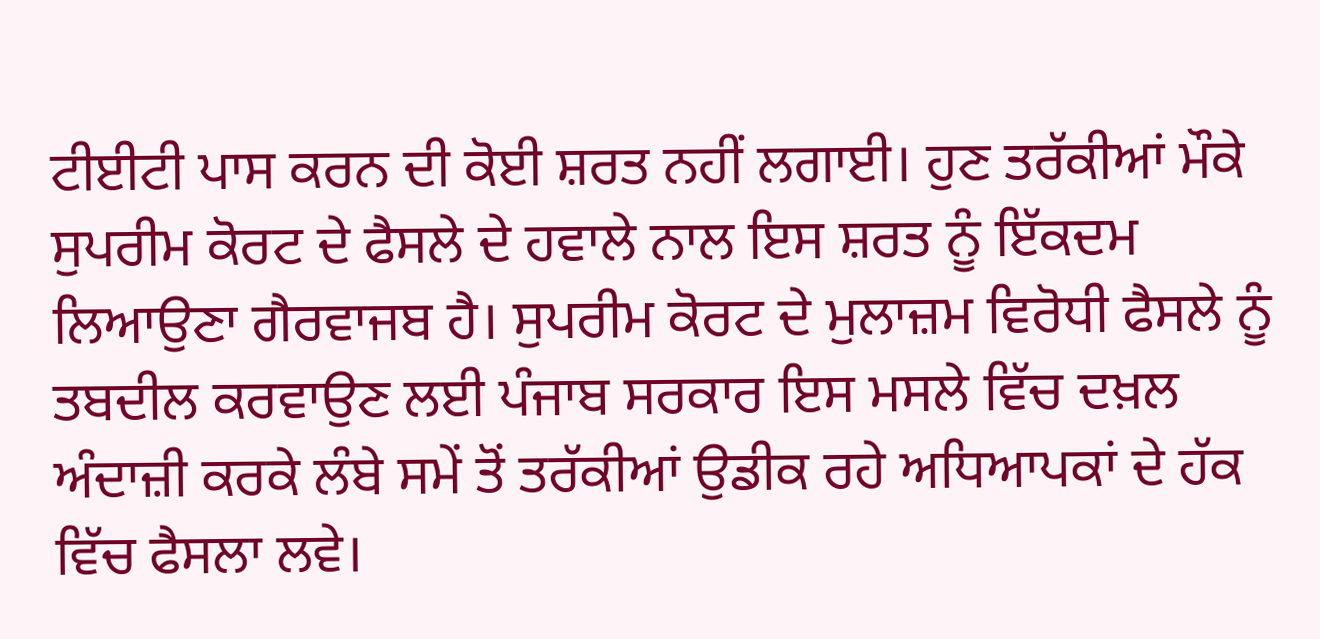ਟੀਈਟੀ ਪਾਸ ਕਰਨ ਦੀ ਕੋਈ ਸ਼ਰਤ ਨਹੀਂ ਲਗਾਈ। ਹੁਣ ਤਰੱਕੀਆਂ ਮੌਕੇ ਸੁਪਰੀਮ ਕੋਰਟ ਦੇ ਫੈਸਲੇ ਦੇ ਹਵਾਲੇ ਨਾਲ ਇਸ ਸ਼ਰਤ ਨੂੰ ਇੱਕਦਮ ਲਿਆਉਣਾ ਗੈਰਵਾਜਬ ਹੈ। ਸੁਪਰੀਮ ਕੋਰਟ ਦੇ ਮੁਲਾਜ਼ਮ ਵਿਰੋਧੀ ਫੈਸਲੇ ਨੂੰ ਤਬਦੀਲ ਕਰਵਾਉਣ ਲਈ ਪੰਜਾਬ ਸਰਕਾਰ ਇਸ ਮਸਲੇ ਵਿੱਚ ਦਖ਼ਲ ਅੰਦਾਜ਼ੀ ਕਰਕੇ ਲੰਬੇ ਸਮੇਂ ਤੋਂ ਤਰੱਕੀਆਂ ਉਡੀਕ ਰਹੇ ਅਧਿਆਪਕਾਂ ਦੇ ਹੱਕ ਵਿੱਚ ਫੈਸਲਾ ਲਵੇ।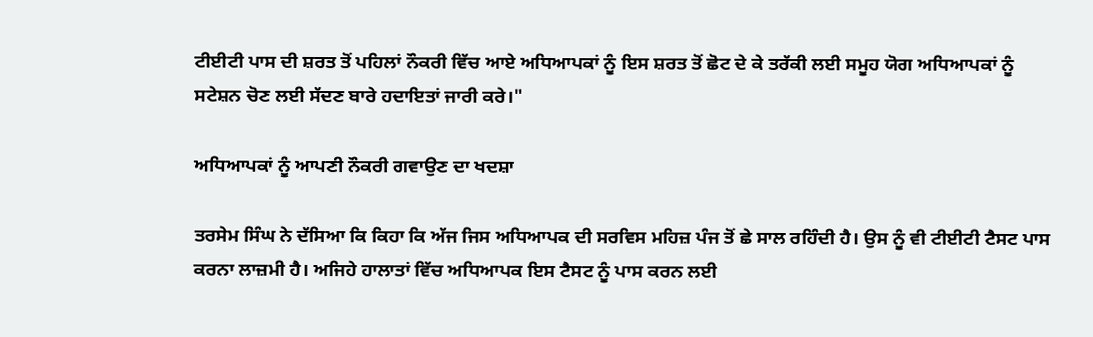ਟੀਈਟੀ ਪਾਸ ਦੀ ਸ਼ਰਤ ਤੋਂ ਪਹਿਲਾਂ ਨੌਕਰੀ ਵਿੱਚ ਆਏ ਅਧਿਆਪਕਾਂ ਨੂੰ ਇਸ ਸ਼ਰਤ ਤੋਂ ਛੋਟ ਦੇ ਕੇ ਤਰੱਕੀ ਲਈ ਸਮੂਹ ਯੋਗ ਅਧਿਆਪਕਾਂ ਨੂੰ ਸਟੇਸ਼ਨ ਚੋਣ ਲਈ ਸੱਦਣ ਬਾਰੇ ਹਦਾਇਤਾਂ ਜਾਰੀ ਕਰੇ।"

ਅਧਿਆਪਕਾਂ ਨੂੰ ਆਪਣੀ ਨੌਕਰੀ ਗਵਾਉਣ ਦਾ ਖਦਸ਼ਾ

ਤਰਸੇਮ ਸਿੰਘ ਨੇ ਦੱਸਿਆ ਕਿ ਕਿਹਾ ਕਿ ਅੱਜ ਜਿਸ ਅਧਿਆਪਕ ਦੀ ਸਰਵਿਸ ਮਹਿਜ਼ ਪੰਜ ਤੋਂ ਛੇ ਸਾਲ ਰਹਿੰਦੀ ਹੈ। ਉਸ ਨੂੰ ਵੀ ਟੀਈਟੀ ਟੈਸਟ ਪਾਸ ਕਰਨਾ ਲਾਜ਼ਮੀ ਹੈ। ਅਜਿਹੇ ਹਾਲਾਤਾਂ ਵਿੱਚ ਅਧਿਆਪਕ ਇਸ ਟੈਸਟ ਨੂੰ ਪਾਸ ਕਰਨ ਲਈ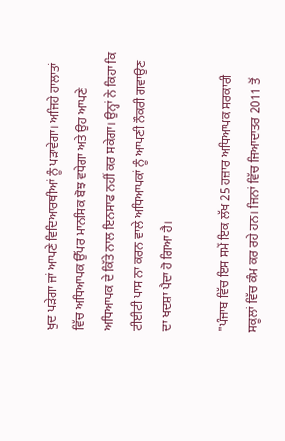ਖੁਦ ਪੜੇਗਾ ਜਾਂ ਆਪਣੇ ਵਿਦਿਆਰਥੀਆਂ ਨੂੰ ਪੜਾਵੇਗਾ। ਅਜਿਹੇ ਹਾਲਾਤਾਂ ਵਿੱਚ ਅਧਿਆਪਕ ਉੱਪਰ ਮਾਨਸਿਕ ਬੋਝ ਵਧੇਗਾ ਅਤੇ ਉਹ ਆਪਣੇ ਅਧਿਆਪਕ ਦੇ ਕਿੱਤੇ ਨਾਲ ਇਨਸਾਫ ਨਹੀਂ ਕਰ ਸਕੇਗਾ। ਉਨ੍ਹਾਂ ਨੇ ਕਿਹਾ ਕਿ ਟੀਈਟੀ ਪਾਸ ਨਾ ਕਰਨ ਵਾਲੇ ਅਧਿਆਪਕਾਂ ਨੂੰ ਆਪਣੀ ਨੌਕਰੀ ਗਵਾਉਣ ਦਾ ਖਦਸ਼ਾ ਪੈਦਾ ਹੋ ਗਿਆ ਹੈ।

"ਪੰਜਾਬ ਵਿੱਚ ਇਸ ਸਮੇਂ ਇਕ ਲੱਖ 25 ਹਜ਼ਾਰ ਅਧਿਆਪਕ ਸਰਕਾਰੀ ਸਕੂਲਾਂ ਵਿੱਚ ਕੰਮ ਕਰ ਰਹੇ ਹਨ। ਜਿਨਾਂ ਵਿੱਚ ਜਿਆਦਾਤਰ 2011 ਤੋਂ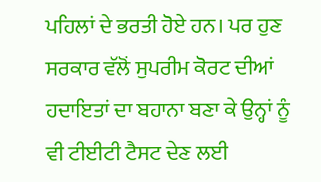ਪਹਿਲਾਂ ਦੇ ਭਰਤੀ ਹੋਏ ਹਨ। ਪਰ ਹੁਣ ਸਰਕਾਰ ਵੱਲੋਂ ਸੁਪਰੀਮ ਕੋਰਟ ਦੀਆਂ ਹਦਾਇਤਾਂ ਦਾ ਬਹਾਨਾ ਬਣਾ ਕੇ ਉਨ੍ਹਾਂ ਨੂੰ ਵੀ ਟੀਈਟੀ ਟੈਸਟ ਦੇਣ ਲਈ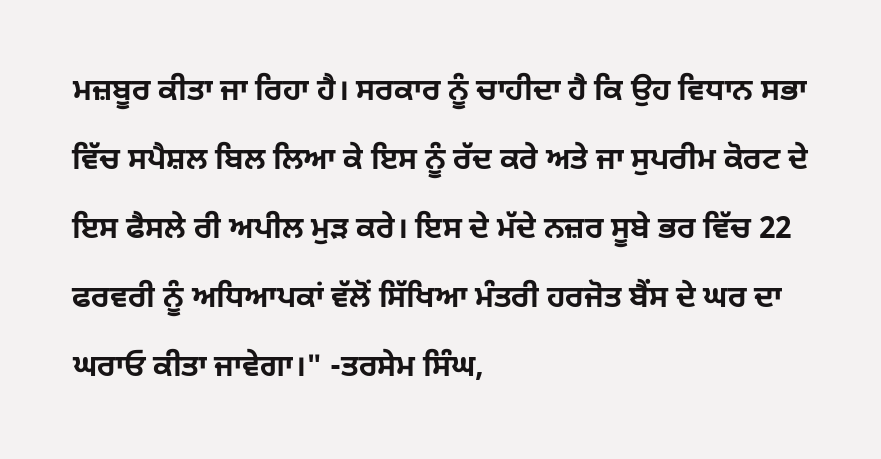ਮਜ਼ਬੂਰ ਕੀਤਾ ਜਾ ਰਿਹਾ ਹੈ। ਸਰਕਾਰ ਨੂੰ ਚਾਹੀਦਾ ਹੈ ਕਿ ਉਹ ਵਿਧਾਨ ਸਭਾ ਵਿੱਚ ਸਪੈਸ਼ਲ ਬਿਲ ਲਿਆ ਕੇ ਇਸ ਨੂੰ ਰੱਦ ਕਰੇ ਅਤੇ ਜਾ ਸੁਪਰੀਮ ਕੋਰਟ ਦੇ ਇਸ ਫੈਸਲੇ ਰੀ ਅਪੀਲ ਮੁੜ ਕਰੇ। ਇਸ ਦੇ ਮੱਦੇ ਨਜ਼ਰ ਸੂਬੇ ਭਰ ਵਿੱਚ 22 ਫਰਵਰੀ ਨੂੰ ਅਧਿਆਪਕਾਂ ਵੱਲੋਂ ਸਿੱਖਿਆ ਮੰਤਰੀ ਹਰਜੋਤ ਬੈਂਸ ਦੇ ਘਰ ਦਾ ਘਰਾਓ ਕੀਤਾ ਜਾਵੇਗਾ।" -ਤਰਸੇਮ ਸਿੰਘ,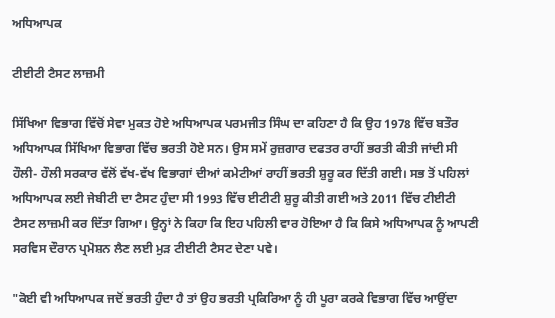ਅਧਿਆਪਕ

ਟੀਈਟੀ ਟੈਸਟ ਲਾਜ਼ਮੀ

ਸਿੱਖਿਆ ਵਿਭਾਗ ਵਿੱਚੋਂ ਸੇਵਾ ਮੁਕਤ ਹੋਏ ਅਧਿਆਪਕ ਪਰਮਜੀਤ ਸਿੰਘ ਦਾ ਕਹਿਣਾ ਹੈ ਕਿ ਉਹ 1978 ਵਿੱਚ ਬਤੌਰ ਅਧਿਆਪਕ ਸਿੱਖਿਆ ਵਿਭਾਗ ਵਿੱਚ ਭਰਤੀ ਹੋਏ ਸਨ। ਉਸ ਸਮੇਂ ਰੁਜ਼ਗਾਰ ਦਫਤਰ ਰਾਹੀਂ ਭਰਤੀ ਕੀਤੀ ਜਾਂਦੀ ਸੀ ਹੌਲੀ- ਹੌਲੀ ਸਰਕਾਰ ਵੱਲੋਂ ਵੱਖ-ਵੱਖ ਵਿਭਾਗਾਂ ਦੀਆਂ ਕਮੇਟੀਆਂ ਰਾਹੀਂ ਭਰਤੀ ਸ਼ੁਰੂ ਕਰ ਦਿੱਤੀ ਗਈ। ਸਭ ਤੋਂ ਪਹਿਲਾਂ ਅਧਿਆਪਕ ਲਈ ਜੇਬੀਟੀ ਦਾ ਟੈਸਟ ਹੁੰਦਾ ਸੀ 1993 ਵਿੱਚ ਈਟੀਟੀ ਸ਼ੁਰੂ ਕੀਤੀ ਗਈ ਅਤੇ 2011 ਵਿੱਚ ਟੀਈਟੀ ਟੈਸਟ ਲਾਜ਼ਮੀ ਕਰ ਦਿੱਤਾ ਗਿਆ। ਉਨ੍ਹਾਂ ਨੇ ਕਿਹਾ ਕਿ ਇਹ ਪਹਿਲੀ ਵਾਰ ਹੋਇਆ ਹੈ ਕਿ ਕਿਸੇ ਅਧਿਆਪਕ ਨੂੰ ਆਪਣੀ ਸਰਵਿਸ ਦੌਰਾਨ ਪ੍ਰਮੋਸ਼ਨ ਲੈਣ ਲਈ ਮੁੜ ਟੀਈਟੀ ਟੈਸਟ ਦੇਣਾ ਪਵੇ।

"ਕੋਈ ਵੀ ਅਧਿਆਪਕ ਜਦੋਂ ਭਰਤੀ ਹੁੰਦਾ ਹੈ ਤਾਂ ਉਹ ਭਰਤੀ ਪ੍ਰਕਿਰਿਆ ਨੂੰ ਹੀ ਪੂਰਾ ਕਰਕੇ ਵਿਭਾਗ ਵਿੱਚ ਆਉਂਦਾ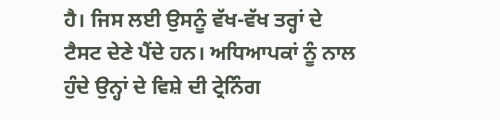ਹੈ। ਜਿਸ ਲਈ ਉਸਨੂੰ ਵੱਖ-ਵੱਖ ਤਰ੍ਹਾਂ ਦੇ ਟੈਸਟ ਦੇਣੇ ਪੈਂਦੇ ਹਨ। ਅਧਿਆਪਕਾਂ ਨੂੰ ਨਾਲ ਹੁੰਦੇ ਉਨ੍ਹਾਂ ਦੇ ਵਿਸ਼ੇ ਦੀ ਟ੍ਰੇਨਿੰਗ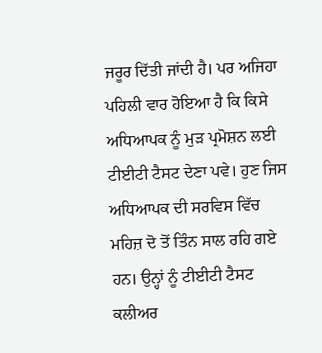ਜਰੂਰ ਦਿੱਤੀ ਜਾਂਦੀ ਹੈ। ਪਰ ਅਜਿਹਾ ਪਹਿਲੀ ਵਾਰ ਹੋਇਆ ਹੈ ਕਿ ਕਿਸੇ ਅਧਿਆਪਕ ਨੂੰ ਮੁੜ ਪ੍ਰਮੋਸ਼ਨ ਲਈ ਟੀਈਟੀ ਟੈਸਟ ਦੇਣਾ ਪਵੇ। ਹੁਣ ਜਿਸ ਅਧਿਆਪਕ ਦੀ ਸਰਵਿਸ ਵਿੱਚ ਮਹਿਜ਼ ਦੋ ਤੋਂ ਤਿੰਨ ਸਾਲ ਰਹਿ ਗਏ ਹਨ। ਉਨ੍ਹਾਂ ਨੂੰ ਟੀਈਟੀ ਟੈਸਟ ਕਲੀਅਰ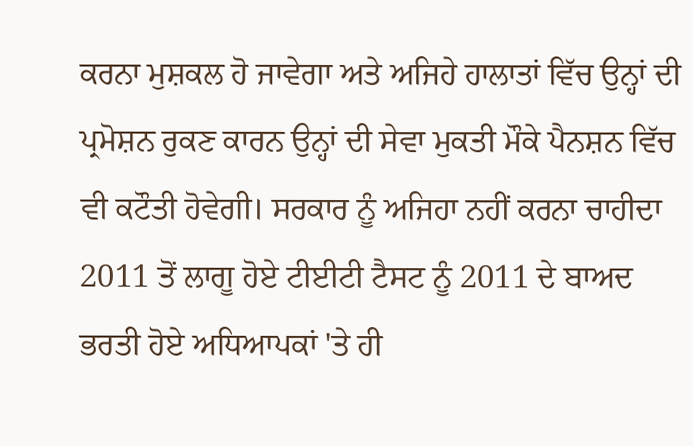ਕਰਨਾ ਮੁਸ਼ਕਲ ਹੋ ਜਾਵੇਗਾ ਅਤੇ ਅਜਿਹੇ ਹਾਲਾਤਾਂ ਵਿੱਚ ਉਨ੍ਹਾਂ ਦੀ ਪ੍ਰਮੋਸ਼ਨ ਰੁਕਣ ਕਾਰਨ ਉਨ੍ਹਾਂ ਦੀ ਸੇਵਾ ਮੁਕਤੀ ਮੌਕੇ ਪੈਨਸ਼ਨ ਵਿੱਚ ਵੀ ਕਟੌਤੀ ਹੋਵੇਗੀ। ਸਰਕਾਰ ਨੂੰ ਅਜਿਹਾ ਨਹੀਂ ਕਰਨਾ ਚਾਹੀਦਾ 2011 ਤੋਂ ਲਾਗੂ ਹੋਏ ਟੀਈਟੀ ਟੈਸਟ ਨੂੰ 2011 ਦੇ ਬਾਅਦ ਭਰਤੀ ਹੋਏ ਅਧਿਆਪਕਾਂ 'ਤੇ ਹੀ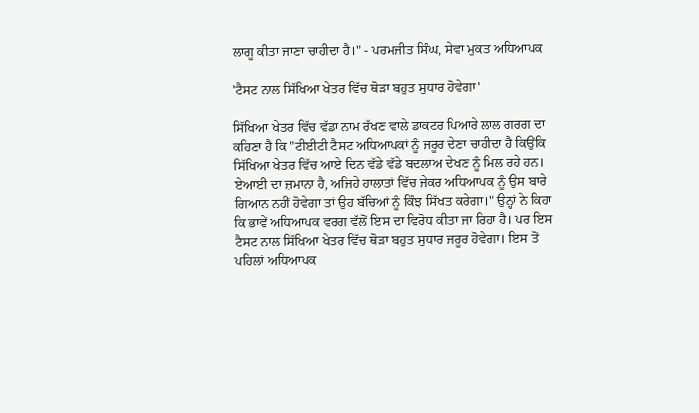ਲਾਗੂ ਕੀਤਾ ਜਾਣਾ ਚਾਹੀਦਾ ਹੈ।" - ਪਰਮਜੀਤ ਸਿੰਘ, ਸੇਵਾ ਮੁਕਤ ਅਧਿਆਪਕ

'ਟੈਸਟ ਨਾਲ ਸਿੱਖਿਆ ਖੇਤਰ ਵਿੱਚ ਥੋੜਾ ਬਹੁਤ ਸੁਧਾਰ ਹੋਵੇਗਾ'

ਸਿੱਖਿਆ ਖੇਤਰ ਵਿੱਚ ਵੱਡਾ ਨਾਮ ਰੱਖਣ ਵਾਲੇ ਡਾਕਟਰ ਪਿਆਰੇ ਲਾਲ ਗਰਗ ਦਾ ਕਹਿਣਾ ਹੈ ਕਿ "ਟੀਈਟੀ ਟੈਸਟ ਅਧਿਆਪਕਾਂ ਨੂੰ ਜਰੂਰ ਦੇਣਾ ਚਾਹੀਦਾ ਹੈ ਕਿਉਂਕਿ ਸਿੱਖਿਆ ਖੇਤਰ ਵਿੱਚ ਆਏ ਦਿਨ ਵੱਡੇ ਵੱਡੇ ਬਦਲਾਅ ਦੇਖਣ ਨੂੰ ਮਿਲ ਰਹੇ ਹਨ। ਏਆਈ ਦਾ ਜ਼ਮਾਨਾ ਹੈ, ਅਜਿਹੇ ਹਾਲਾਤਾਂ ਵਿੱਚ ਜੇਕਰ ਅਧਿਆਪਕ ਨੂੰ ਉਸ ਬਾਰੇ ਗਿਆਨ ਨਹੀਂ ਹੋਵੇਗਾ ਤਾਂ ਉਹ ਬੱਚਿਆਂ ਨੂੰ ਕਿੰਝ ਸਿੱਖਤ ਕਰੇਗਾ।" ਉਨ੍ਹਾਂ ਨੇ ਕਿਹਾ ਕਿ ਭਾਵੇਂ ਅਧਿਆਪਕ ਵਰਗ ਵੱਲੋਂ ਇਸ ਦਾ ਵਿਰੋਧ ਕੀਤਾ ਜਾ ਰਿਹਾ ਹੈ। ਪਰ ਇਸ ਟੈਸਟ ਨਾਲ ਸਿੱਖਿਆ ਖੇਤਰ ਵਿੱਚ ਥੋੜਾ ਬਹੁਤ ਸੁਧਾਰ ਜਰੂਰ ਹੋਵੇਗਾ। ਇਸ ਤੋਂ ਪਹਿਲਾਂ ਅਧਿਆਪਕ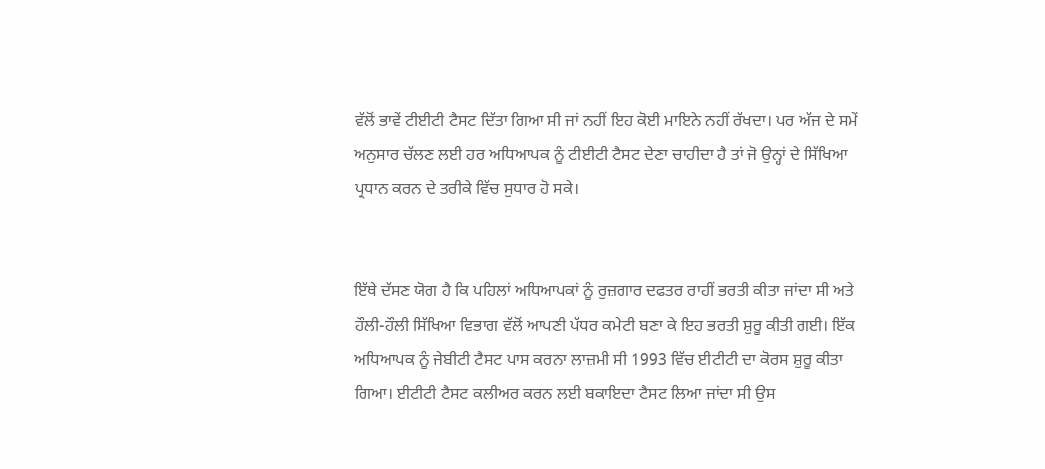ਵੱਲੋਂ ਭਾਵੇਂ ਟੀਈਟੀ ਟੈਸਟ ਦਿੱਤਾ ਗਿਆ ਸੀ ਜਾਂ ਨਹੀਂ ਇਹ ਕੋਈ ਮਾਇਨੇ ਨਹੀਂ ਰੱਖਦਾ। ਪਰ ਅੱਜ ਦੇ ਸਮੇਂ ਅਨੁਸਾਰ ਚੱਲਣ ਲਈ ਹਰ ਅਧਿਆਪਕ ਨੂੰ ਟੀਈਟੀ ਟੈਸਟ ਦੇਣਾ ਚਾਹੀਦਾ ਹੈ ਤਾਂ ਜੋ ਉਨ੍ਹਾਂ ਦੇ ਸਿੱਖਿਆ ਪ੍ਰਧਾਨ ਕਰਨ ਦੇ ਤਰੀਕੇ ਵਿੱਚ ਸੁਧਾਰ ਹੋ ਸਕੇ।


ਇੱਥੇ ਦੱਸਣ ਯੋਗ ਹੈ ਕਿ ਪਹਿਲਾਂ ਅਧਿਆਪਕਾਂ ਨੂੰ ਰੁਜ਼ਗਾਰ ਦਫਤਰ ਰਾਹੀਂ ਭਰਤੀ ਕੀਤਾ ਜਾਂਦਾ ਸੀ ਅਤੇ ਹੌਲੀ-ਹੌਲੀ ਸਿੱਖਿਆ ਵਿਭਾਗ ਵੱਲੋਂ ਆਪਣੀ ਪੱਧਰ ਕਮੇਟੀ ਬਣਾ ਕੇ ਇਹ ਭਰਤੀ ਸ਼ੁਰੂ ਕੀਤੀ ਗਈ। ਇੱਕ ਅਧਿਆਪਕ ਨੂੰ ਜੇਬੀਟੀ ਟੈਸਟ ਪਾਸ ਕਰਨਾ ਲਾਜ਼ਮੀ ਸੀ 1993 ਵਿੱਚ ਈਟੀਟੀ ਦਾ ਕੋਰਸ ਸ਼ੁਰੂ ਕੀਤਾ ਗਿਆ। ਈਟੀਟੀ ਟੈਸਟ ਕਲੀਅਰ ਕਰਨ ਲਈ ਬਕਾਇਦਾ ਟੈਸਟ ਲਿਆ ਜਾਂਦਾ ਸੀ ਉਸ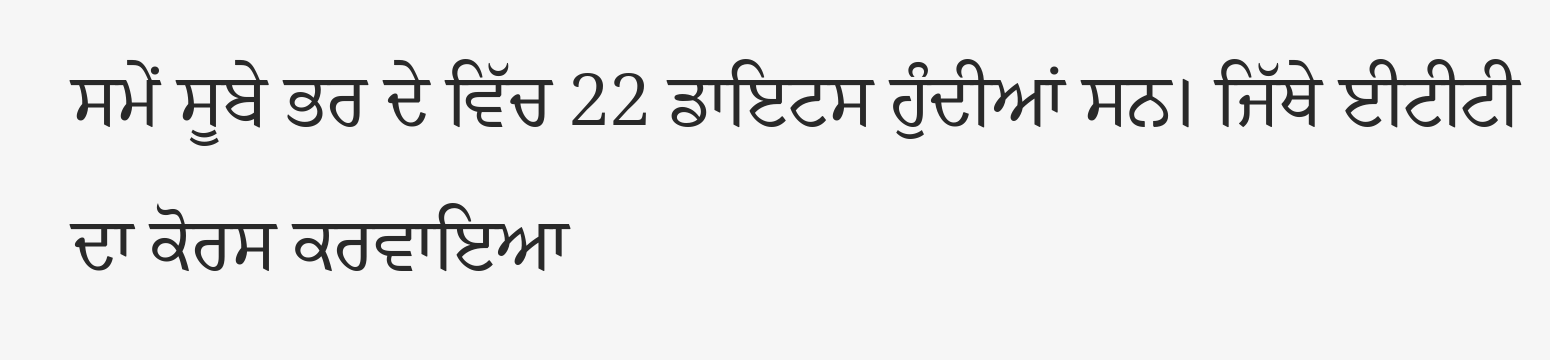ਸਮੇਂ ਸੂਬੇ ਭਰ ਦੇ ਵਿੱਚ 22 ਡਾਇਟਸ ਹੁੰਦੀਆਂ ਸਨ। ਜਿੱਥੇ ਈਟੀਟੀ ਦਾ ਕੋਰਸ ਕਰਵਾਇਆ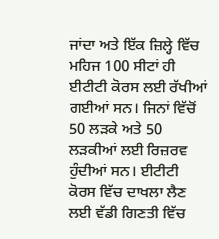ਜਾਂਦਾ ਅਤੇ ਇੱਕ ਜ਼ਿਲ੍ਹੇ ਵਿੱਚ ਮਹਿਜ 100 ਸੀਟਾਂ ਹੀ ਈਟੀਟੀ ਕੋਰਸ ਲਈ ਰੱਖੀਆਂ ਗਈਆਂ ਸਨ। ਜਿਨਾਂ ਵਿੱਚੋਂ 50 ਲੜਕੇ ਅਤੇ 50 ਲੜਕੀਆਂ ਲਈ ਰਿਜ਼ਰਵ ਹੁੰਦੀਆਂ ਸਨ। ਈਟੀਟੀ ਕੋਰਸ ਵਿੱਚ ਦਾਖਲਾ ਲੈਣ ਲਈ ਵੱਡੀ ਗਿਣਤੀ ਵਿੱਚ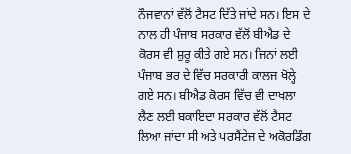ਨੌਜਵਾਨਾਂ ਵੱਲੋਂ ਟੈਸਟ ਦਿੱਤੇ ਜਾਂਦੇ ਸਨ। ਇਸ ਦੇ ਨਾਲ ਹੀ ਪੰਜਾਬ ਸਰਕਾਰ ਵੱਲੋਂ ਬੀਐਡ ਦੇ ਕੋਰਸ ਵੀ ਸ਼ੁਰੂ ਕੀਤੇ ਗਏ ਸਨ। ਜਿਨਾਂ ਲਈ ਪੰਜਾਬ ਭਰ ਦੇ ਵਿੱਚ ਸਰਕਾਰੀ ਕਾਲਜ ਖੋਲ੍ਹੇ ਗਏ ਸਨ। ਬੀਐਡ ਕੋਰਸ ਵਿੱਚ ਵੀ ਦਾਖਲਾ ਲੈਣ ਲਈ ਬਕਾਇਦਾ ਸਰਕਾਰ ਵੱਲੋਂ ਟੈਸਟ ਲਿਆ ਜਾਂਦਾ ਸੀ ਅਤੇ ਪਰਸੈਂਟੇਜ ਦੇ ਅਕੋਰਡਿੰਗ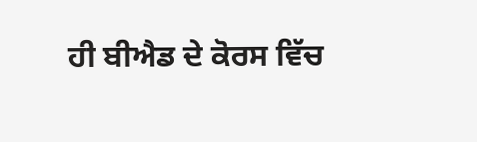ਹੀ ਬੀਐਡ ਦੇ ਕੋਰਸ ਵਿੱਚ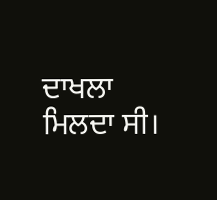ਦਾਖਲਾ ਮਿਲਦਾ ਸੀ।